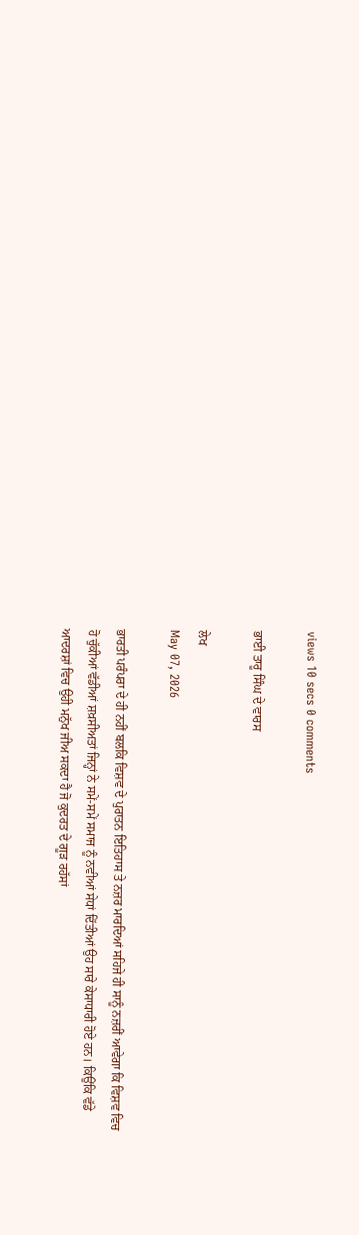views 10 secs 0 comments

ਭਾਈ ਤਾਰੂ ਸਿੰਘ ਦੇ ਵਾਰਸ

ਲੇਖ
May 07, 2026

ਭਾਰਤੀ ਪਰੰਪਰਾ ਦੇ ਹੀ ਨਹੀਂ ਬਲਕਿ ਵਿਸ਼ਵ ਦੇ ਪੁਰਾਤਨ ਇਤਿਹਾਸ ਤੇ ਨਜ਼ਰ ਮਾਰਦਿਆਂ ਸਹਿਜੇ ਹੀ ਸਾਨੂੰ ਨਜ਼ਰੀਂ ਆਵੇਗਾ ਕਿ ਵਿਸ਼ਵ ਵਿਚ ਹੋ ਚੁੱਕੀਆਂ ਵੱਡੀਆਂ ਸ਼ਖ਼ਸੀਅਤਾਂ ਜਿਨ੍ਹਾਂ ਨੇ ਸਮੇਂ-ਸਮੇਂ ਸਮਾਜ ਨੂੰ ਨਵੀਆਂ ਸੇਧਾਂ ਦਿੱਤੀਆਂ ਉਹ ਸਾਰੇ ਕੇਸਾਧਾਰੀ ਹੋਏ ਹਨ। ਕਿਉਂਕਿ ਵੱਡੇ ਆਦਰਸ਼ਾਂ ਵਿਚ ਉਹੀ ਮਨੁੱਖ ਜੀਅ ਸਕਦਾ ਹੈ ਜੋ ਕੁਦਰਤ ਦੇ ਗੂੜ ਰਹੱਸਾਂ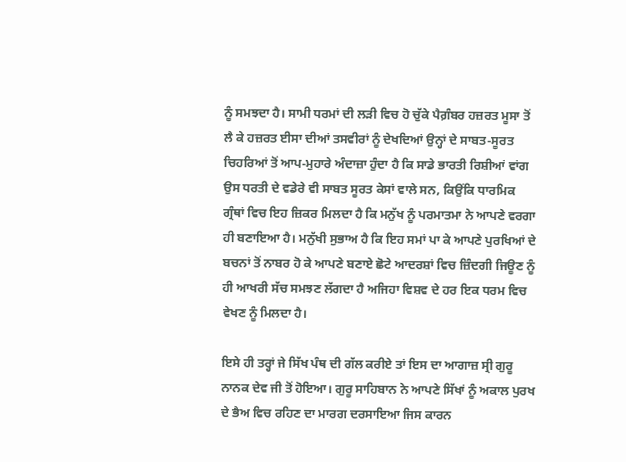ਨੂੰ ਸਮਝਦਾ ਹੈ। ਸਾਮੀ ਧਰਮਾਂ ਦੀ ਲੜੀ ਵਿਚ ਹੋ ਚੁੱਕੇ ਪੈਗ਼ੰਬਰ ਹਜ਼ਰਤ ਮੂਸਾ ਤੋਂ ਲੈ ਕੇ ਹਜ਼ਰਤ ਈਸਾ ਦੀਆਂ ਤਸਵੀਰਾਂ ਨੂੰ ਦੇਖਦਿਆਂ ਉਨ੍ਹਾਂ ਦੇ ਸਾਬਤ-ਸੂਰਤ ਚਿਹਰਿਆਂ ਤੋਂ ਆਪ-ਮੁਹਾਰੇ ਅੰਦਾਜ਼ਾ ਹੁੰਦਾ ਹੈ ਕਿ ਸਾਡੇ ਭਾਰਤੀ ਰਿਸ਼ੀਆਂ ਵਾਂਗ ਉਸ ਧਰਤੀ ਦੇ ਵਡੇਰੇ ਵੀ ਸਾਬਤ ਸੂਰਤ ਕੇਸਾਂ ਵਾਲੇ ਸਨ, ਕਿਉਂਕਿ ਧਾਰਮਿਕ ਗ੍ਰੰਥਾਂ ਵਿਚ ਇਹ ਜ਼ਿਕਰ ਮਿਲਦਾ ਹੈ ਕਿ ਮਨੁੱਖ ਨੂੰ ਪਰਮਾਤਮਾ ਨੇ ਆਪਣੇ ਵਰਗਾ ਹੀ ਬਣਾਇਆ ਹੈ। ਮਨੁੱਖੀ ਸੁਭਾਅ ਹੈ ਕਿ ਇਹ ਸਮਾਂ ਪਾ ਕੇ ਆਪਣੇ ਪੁਰਖਿਆਂ ਦੇ ਬਚਨਾਂ ਤੋਂ ਨਾਬਰ ਹੋ ਕੇ ਆਪਣੇ ਬਣਾਏ ਛੋਟੇ ਆਦਰਸ਼ਾਂ ਵਿਚ ਜ਼ਿੰਦਗੀ ਜਿਊਣ ਨੂੰ ਹੀ ਆਖਰੀ ਸੱਚ ਸਮਝਣ ਲੱਗਦਾ ਹੈ ਅਜਿਹਾ ਵਿਸ਼ਵ ਦੇ ਹਰ ਇਕ ਧਰਮ ਵਿਚ ਵੇਖਣ ਨੂੰ ਮਿਲਦਾ ਹੈ।

ਇਸੇ ਹੀ ਤਰ੍ਹਾਂ ਜੇ ਸਿੱਖ ਪੰਥ ਦੀ ਗੱਲ ਕਰੀਏ ਤਾਂ ਇਸ ਦਾ ਆਗਾਜ਼ ਸ੍ਰੀ ਗੁਰੂ ਨਾਨਕ ਦੇਵ ਜੀ ਤੋਂ ਹੋਇਆ। ਗੁਰੂ ਸਾਹਿਬਾਨ ਨੇ ਆਪਣੇ ਸਿੱਖਾਂ ਨੂੰ ਅਕਾਲ ਪੁਰਖ ਦੇ ਭੈਅ ਵਿਚ ਰਹਿਣ ਦਾ ਮਾਰਗ ਦਰਸਾਇਆ ਜਿਸ ਕਾਰਨ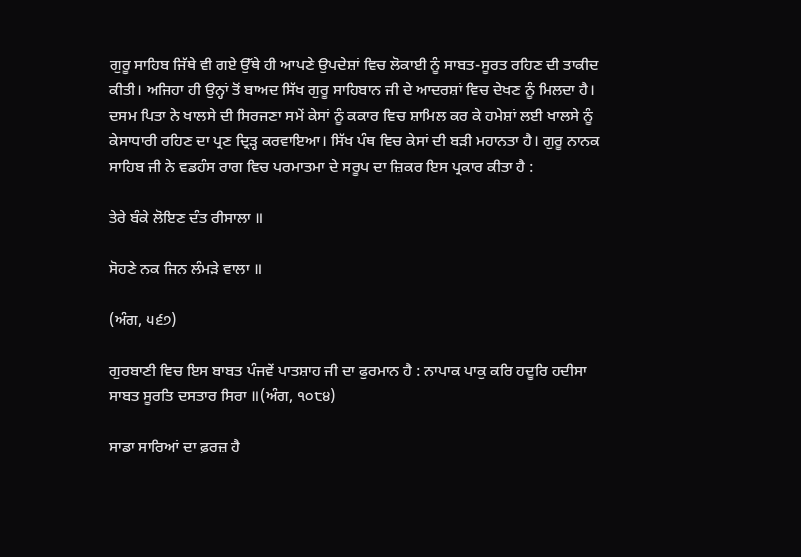ਗੁਰੂ ਸਾਹਿਬ ਜਿੱਥੇ ਵੀ ਗਏ ਉੱਥੇ ਹੀ ਆਪਣੇ ਉਪਦੇਸ਼ਾਂ ਵਿਚ ਲੋਕਾਈ ਨੂੰ ਸਾਬਤ-ਸੂਰਤ ਰਹਿਣ ਦੀ ਤਾਕੀਦ ਕੀਤੀ। ਅਜਿਹਾ ਹੀ ਉਨ੍ਹਾਂ ਤੋਂ ਬਾਅਦ ਸਿੱਖ ਗੁਰੂ ਸਾਹਿਬਾਨ ਜੀ ਦੇ ਆਦਰਸ਼ਾਂ ਵਿਚ ਦੇਖਣ ਨੂੰ ਮਿਲਦਾ ਹੈ। ਦਸਮ ਪਿਤਾ ਨੇ ਖਾਲਸੇ ਦੀ ਸਿਰਜਣਾ ਸਮੇਂ ਕੇਸਾਂ ਨੂੰ ਕਕਾਰ ਵਿਚ ਸ਼ਾਮਿਲ ਕਰ ਕੇ ਹਮੇਸ਼ਾਂ ਲਈ ਖਾਲਸੇ ਨੂੰ ਕੇਸਾਧਾਰੀ ਰਹਿਣ ਦਾ ਪ੍ਰਣ ਦ੍ਰਿੜ੍ਹ ਕਰਵਾਇਆ। ਸਿੱਖ ਪੰਥ ਵਿਚ ਕੇਸਾਂ ਦੀ ਬੜੀ ਮਹਾਨਤਾ ਹੈ। ਗੁਰੂ ਨਾਨਕ ਸਾਹਿਬ ਜੀ ਨੇ ਵਡਹੰਸ ਰਾਗ ਵਿਚ ਪਰਮਾਤਮਾ ਦੇ ਸਰੂਪ ਦਾ ਜ਼ਿਕਰ ਇਸ ਪ੍ਰਕਾਰ ਕੀਤਾ ਹੈ :

ਤੇਰੇ ਬੰਕੇ ਲੋਇਣ ਦੰਤ ਰੀਸਾਲਾ ॥

ਸੋਹਣੇ ਨਕ ਜਿਨ ਲੰਮੜੇ ਵਾਲਾ ॥

(ਅੰਗ, ੫੬੭)

ਗੁਰਬਾਣੀ ਵਿਚ ਇਸ ਬਾਬਤ ਪੰਜਵੇਂ ਪਾਤਸ਼ਾਹ ਜੀ ਦਾ ਫੁਰਮਾਨ ਹੈ : ਨਾਪਾਕ ਪਾਕੁ ਕਰਿ ਹਦੂਰਿ ਹਦੀਸਾ ਸਾਬਤ ਸੂਰਤਿ ਦਸਤਾਰ ਸਿਰਾ ॥(ਅੰਗ, ੧੦੮੪)

ਸਾਡਾ ਸਾਰਿਆਂ ਦਾ ਫ਼ਰਜ਼ ਹੈ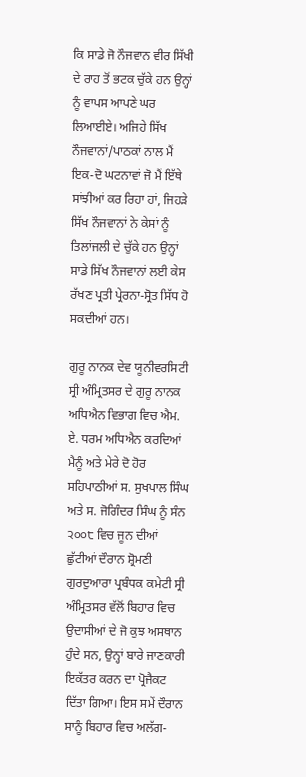ਕਿ ਸਾਡੇ ਜੋ ਨੌਜਵਾਨ ਵੀਰ ਸਿੱਖੀ ਦੇ ਰਾਹ ਤੋਂ ਭਟਕ ਚੁੱਕੇ ਹਨ ਉਨ੍ਹਾਂ ਨੂੰ ਵਾਪਸ ਆਪਣੇ ਘਰ ਲਿਆਈਏ। ਅਜਿਹੇ ਸਿੱਖ ਨੌਜਵਾਨਾਂ/ਪਾਠਕਾਂ ਨਾਲ ਮੈਂ ਇਕ-ਦੋ ਘਟਨਾਵਾਂ ਜੋ ਮੈਂ ਇੱਥੇ ਸਾਂਝੀਆਂ ਕਰ ਰਿਹਾ ਹਾਂ, ਜਿਹੜੇ ਸਿੱਖ ਨੌਜਵਾਨਾਂ ਨੇ ਕੇਸਾਂ ਨੂੰ ਤਿਲਾਂਜਲੀ ਦੇ ਚੁੱਕੇ ਹਨ ਉਨ੍ਹਾਂ ਸਾਡੇ ਸਿੱਖ ਨੌਜਵਾਨਾਂ ਲਈ ਕੇਸ ਰੱਖਣ ਪ੍ਰਤੀ ਪ੍ਰੇਰਨਾ-ਸ੍ਰੋਤ ਸਿੱਧ ਹੋ ਸਕਦੀਆਂ ਹਨ।

ਗੁਰੂ ਨਾਨਕ ਦੇਵ ਯੂਨੀਵਰਸਿਟੀ ਸ੍ਰੀ ਅੰਮ੍ਰਿਤਸਰ ਦੇ ਗੁਰੂ ਨਾਨਕ ਅਧਿਐਨ ਵਿਭਾਗ ਵਿਚ ਐਮ. ਏ. ਧਰਮ ਅਧਿਐਨ ਕਰਦਿਆਂ ਮੈਨੂੰ ਅਤੇ ਮੇਰੇ ਦੋ ਹੋਰ ਸਹਿਪਾਠੀਆਂ ਸ. ਸੁਖਪਾਲ ਸਿੰਘ ਅਤੇ ਸ. ਜੋਗਿੰਦਰ ਸਿੰਘ ਨੂੰ ਸੰਨ ੨੦੦੮ ਵਿਚ ਜੂਨ ਦੀਆਂ ਛੁੱਟੀਆਂ ਦੌਰਾਨ ਸ਼੍ਰੋਮਣੀ ਗੁਰਦੁਆਰਾ ਪ੍ਰਬੰਧਕ ਕਮੇਟੀ ਸ੍ਰੀ ਅੰਮ੍ਰਿਤਸਰ ਵੱਲੋਂ ਬਿਹਾਰ ਵਿਚ ਉਦਾਸੀਆਂ ਦੇ ਜੋ ਕੁਝ ਅਸਥਾਨ ਹੁੰਦੇ ਸਨ, ਉਨ੍ਹਾਂ ਬਾਰੇ ਜਾਣਕਾਰੀ ਇਕੱਤਰ ਕਰਨ ਦਾ ਪ੍ਰੋਜੈਕਟ ਦਿੱਤਾ ਗਿਆ। ਇਸ ਸਮੇਂ ਦੌਰਾਨ ਸਾਨੂੰ ਬਿਹਾਰ ਵਿਚ ਅਲੱਗ-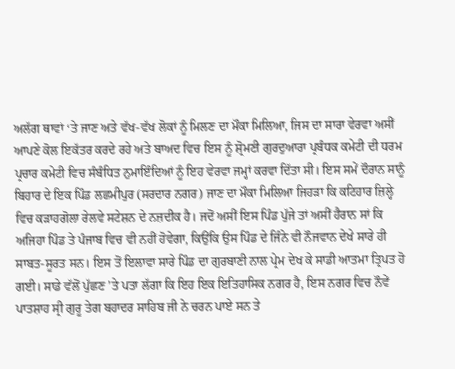ਅਲੱਗ ਥਾਵਾਂ ‘ਤੇ ਜਾਣ ਅਤੇ ਵੱਖ-ਵੱਖ ਲੋਕਾਂ ਨੂੰ ਮਿਲਣ ਦਾ ਮੌਕਾ ਮਿਲਿਆ, ਜਿਸ ਦਾ ਸਾਰਾ ਵੇਰਵਾ ਅਸੀਂ ਆਪਣੇ ਕੋਲ ਇਕੱਤਰ ਕਰਦੇ ਰਹੇ ਅਤੇ ਬਾਅਦ ਵਿਚ ਇਸ ਨੂੰ ਸ਼੍ਰੋਮਣੀ ਗੁਰਦੁਆਰਾ ਪ੍ਰਬੰਧਕ ਕਮੇਟੀ ਦੀ ਧਰਮ ਪ੍ਰਚਾਰ ਕਮੇਟੀ ਵਿਚ ਸੰਬੰਧਿਤ ਨੁਮਾਇੰਦਿਆਂ ਨੂੰ ਇਹ ਵੇਰਵਾ ਜਮ੍ਹਾਂ ਕਰਵਾ ਦਿੱਤਾ ਸੀ। ਇਸ ਸਮੇਂ ਦੌਰਾਨ ਸਾਨੂੰ ਬਿਹਾਰ ਦੇ ਇਕ ਪਿੰਡ ਲਛਮੀਪੁਰ (ਸਰਦਾਰ ਨਗਰ) ਜਾਣ ਦਾ ਮੌਕਾ ਮਿਲਿਆ ਜਿਹੜਾ ਕਿ ਕਟਿਹਾਰ ਜ਼ਿਲ੍ਹੇ ਵਿਚ ਕੜਾਹਗੋਲਾ ਰੇਲਵੇ ਸਟੇਸ਼ਨ ਦੇ ਨਜ਼ਦੀਕ ਹੈ। ਜਦੋਂ ਅਸੀਂ ਇਸ ਪਿੰਡ ਪੁੱਜੇ ਤਾਂ ਅਸੀਂ ਹੈਰਾਨ ਸਾਂ ਕਿ ਅਜਿਹਾ ਪਿੰਡ ਤੇ ਪੰਜਾਬ ਵਿਚ ਵੀ ਨਹੀਂ ਹੋਵੇਗਾ, ਕਿਉਂਕਿ ਉਸ ਪਿੰਡ ਦੇ ਜਿੰਨੇ ਵੀ ਨੌਜਵਾਨ ਦੇਖੇ ਸਾਰੇ ਹੀ ਸਾਬਤ-ਸੂਰਤ ਸਨ। ਇਸ ਤੋਂ ਇਲਾਵਾ ਸਾਰੇ ਪਿੰਡ ਦਾ ਗੁਰਬਾਣੀ ਨਾਲ ਪ੍ਰੇਮ ਦੇਖ ਕੇ ਸਾਡੀ ਆਤਮਾ ਤ੍ਰਿਪਤ ਹੋ ਗਈ। ਸਾਡੇ ਵੱਲੋਂ ਪੁੱਛਣ ’ਤੇ ਪਤਾ ਲੱਗਾ ਕਿ ਇਹ ਇਕ ਇਤਿਹਾਸਿਕ ਨਗਰ ਹੈ, ਇਸ ਨਗਰ ਵਿਚ ਨੌਵੇਂ ਪਾਤਸ਼ਾਹ ਸ੍ਰੀ ਗੁਰੂ ਤੇਗ ਬਹਾਦਰ ਸਾਹਿਬ ਜੀ ਨੇ ਚਰਨ ਪਾਏ ਸਨ ਤੇ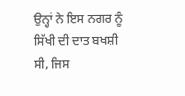ਉਨ੍ਹਾਂ ਨੇ ਇਸ ਨਗਰ ਨੂੰ ਸਿੱਖੀ ਦੀ ਦਾਤ ਬਖਸ਼ੀ ਸੀ, ਜਿਸ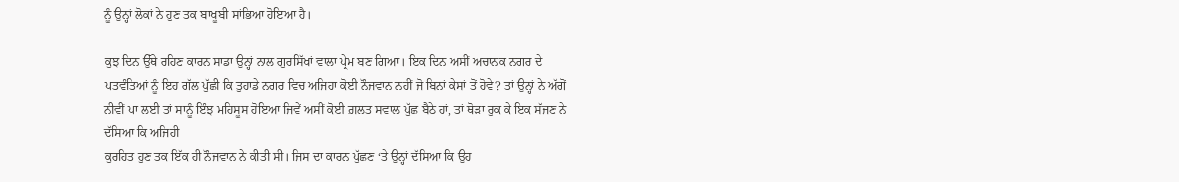ਨੂੰ ਉਨ੍ਹਾਂ ਲੋਕਾਂ ਨੇ ਹੁਣ ਤਕ ਬਾਖੂਬੀ ਸਾਂਭਿਆ ਹੋਇਆ ਹੈ।

ਕੁਝ ਦਿਨ ਉੱਥੇ ਰਹਿਣ ਕਾਰਨ ਸਾਡਾ ਉਨ੍ਹਾਂ ਨਾਲ ਗੁਰਸਿੱਖਾਂ ਵਾਲਾ ਪ੍ਰੇਮ ਬਣ ਗਿਆ। ਇਕ ਦਿਨ ਅਸੀਂ ਅਚਾਨਕ ਨਗਰ ਦੇ ਪਤਵੰਤਿਆਂ ਨੂੰ ਇਹ ਗੱਲ ਪੁੱਛੀ ਕਿ ਤੁਹਾਡੇ ਨਗਰ ਵਿਚ ਅਜਿਹਾ ਕੋਈ ਨੌਜਵਾਨ ਨਹੀਂ ਜੋ ਬਿਨਾਂ ਕੇਸਾਂ ਤੋਂ ਹੋਵੇ? ਤਾਂ ਉਨ੍ਹਾਂ ਨੇ ਅੱਗੋਂ ਨੀਵੀਂ ਪਾ ਲਈ ਤਾਂ ਸਾਨੂੰ ਇੰਝ ਮਹਿਸੂਸ ਹੋਇਆ ਜਿਵੇਂ ਅਸੀਂ ਕੋਈ ਗ਼ਲਤ ਸਵਾਲ ਪੁੱਛ ਬੈਠੇ ਹਾਂ, ਤਾਂ ਥੋੜਾ ਰੁਕ ਕੇ ਇਕ ਸੱਜਣ ਨੇ ਦੱਸਿਆ ਕਿ ਅਜਿਹੀ
ਕੁਰਹਿਤ ਹੁਣ ਤਕ ਇੱਕ ਹੀ ਨੌਜਵਾਨ ਨੇ ਕੀਤੀ ਸੀ। ਜਿਸ ਦਾ ਕਾਰਨ ਪੁੱਛਣ ‘ਤੇ ਉਨ੍ਹਾਂ ਦੱਸਿਆ ਕਿ ਉਹ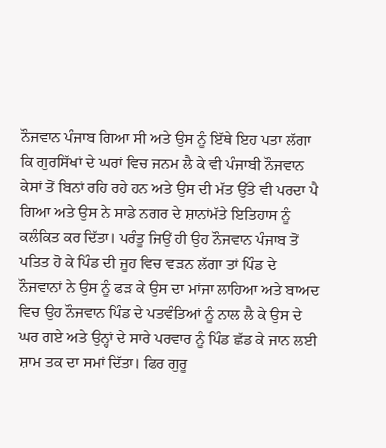ਨੌਜਵਾਨ ਪੰਜਾਬ ਗਿਆ ਸੀ ਅਤੇ ਉਸ ਨੂੰ ਇੱਥੇ ਇਹ ਪਤਾ ਲੱਗਾ ਕਿ ਗੁਰਸਿੱਖਾਂ ਦੇ ਘਰਾਂ ਵਿਚ ਜਨਮ ਲੈ ਕੇ ਵੀ ਪੰਜਾਬੀ ਨੌਜਵਾਨ ਕੇਸਾਂ ਤੋਂ ਬਿਨਾਂ ਰਹਿ ਰਹੇ ਹਨ ਅਤੇ ਉਸ ਦੀ ਮੱਤ ਉੱਤੇ ਵੀ ਪਰਦਾ ਪੈ ਗਿਆ ਅਤੇ ਉਸ ਨੇ ਸਾਡੇ ਨਗਰ ਦੇ ਸ਼ਾਨਾਂਮੱਤੇ ਇਤਿਹਾਸ ਨੂੰ ਕਲੰਕਿਤ ਕਰ ਦਿੱਤਾ। ਪਰੰਤੂ ਜਿਉਂ ਹੀ ਉਹ ਨੌਜਵਾਨ ਪੰਜਾਬ ਤੋਂ ਪਤਿਤ ਹੋ ਕੇ ਪਿੰਡ ਦੀ ਜੂਹ ਵਿਚ ਵੜਨ ਲੱਗਾ ਤਾਂ ਪਿੰਡ ਦੇ ਨੌਜਵਾਨਾਂ ਨੇ ਉਸ ਨੂੰ ਫੜ ਕੇ ਉਸ ਦਾ ਮਾਂਜਾ ਲਾਹਿਆ ਅਤੇ ਬਾਅਦ ਵਿਚ ਉਹ ਨੌਜਵਾਨ ਪਿੰਡ ਦੇ ਪਤਵੰਤਿਆਂ ਨੂੰ ਨਾਲ ਲੈ ਕੇ ਉਸ ਦੇ ਘਰ ਗਏ ਅਤੇ ਉਨ੍ਹਾਂ ਦੇ ਸਾਰੇ ਪਰਵਾਰ ਨੂੰ ਪਿੰਡ ਛੱਡ ਕੇ ਜਾਨ ਲਈ ਸ਼ਾਮ ਤਕ ਦਾ ਸਮਾਂ ਦਿੱਤਾ। ਫਿਰ ਗੁਰੂ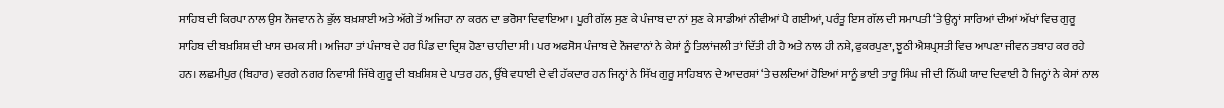ਸਾਹਿਬ ਦੀ ਕਿਰਪਾ ਨਾਲ ਉਸ ਨੌਜਵਾਨ ਨੇ ਭੁੱਲ ਬਖ਼ਸ਼ਾਈ ਅਤੇ ਅੱਗੇ ਤੋਂ ਅਜਿਹਾ ਨਾ ਕਰਨ ਦਾ ਭਰੋਸਾ ਦਿਵਾਇਆ। ਪੂਰੀ ਗੱਲ ਸੁਣ ਕੇ ਪੰਜਾਬ ਦਾ ਨਾਂ ਸੁਣ ਕੇ ਸਾਡੀਆਂ ਨੀਵੀਆਂ ਪੈ ਗਈਆਂ, ਪਰੰਤੂ ਇਸ ਗੱਲ ਦੀ ਸਮਾਪਤੀ ‘ਤੇ ਉਨ੍ਹਾਂ ਸਾਰਿਆਂ ਦੀਆਂ ਅੱਖਾਂ ਵਿਚ ਗੁਰੂ ਸਾਹਿਬ ਦੀ ਬਖ਼ਸ਼ਿਸ਼ ਦੀ ਖਾਸ ਚਮਕ ਸੀ। ਅਜਿਹਾ ਤਾਂ ਪੰਜਾਬ ਦੇ ਹਰ ਪਿੰਡ ਦਾ ਦ੍ਰਿਸ਼ ਹੋਣਾ ਚਾਹੀਦਾ ਸੀ। ਪਰ ਅਫਸੋਸ ਪੰਜਾਬ ਦੇ ਨੌਜਵਾਨਾਂ ਨੇ ਕੇਸਾਂ ਨੂੰ ਤਿਲਾਂਜਲੀ ਤਾਂ ਦਿੱਤੀ ਹੀ ਹੈ ਅਤੇ ਨਾਲ ਹੀ ਨਸ਼ੇ, ਫੁਕਰਪੁਣਾ, ਝੂਠੀ ਐਸ਼ਪ੍ਰਸਤੀ ਵਿਚ ਆਪਣਾ ਜੀਵਨ ਤਬਾਹ ਕਰ ਰਹੇ ਹਨ। ਲਛਮੀਪੁਰ (ਬਿਹਾਰ) ਵਰਗੇ ਨਗਰ ਨਿਵਾਸੀ ਜਿੱਥੇ ਗੁਰੂ ਦੀ ਬਖ਼ਸ਼ਿਸ਼ ਦੇ ਪਾਤਰ ਹਨ, ਉੱਥੇ ਵਧਾਈ ਦੇ ਵੀ ਹੱਕਦਾਰ ਹਨ ਜਿਨ੍ਹਾਂ ਨੇ ਸਿੱਖ ਗੁਰੂ ਸਾਹਿਬਾਨ ਦੇ ਆਦਰਸ਼ਾਂ ‘ਤੇ ਚਲਦਿਆਂ ਹੋਇਆਂ ਸਾਨੂੰ ਭਾਈ ਤਾਰੂ ਸਿੰਘ ਜੀ ਦੀ ਨਿੱਘੀ ਯਾਦ ਦਿਵਾਈ ਹੈ ਜਿਨ੍ਹਾਂ ਨੇ ਕੇਸਾਂ ਨਾਲ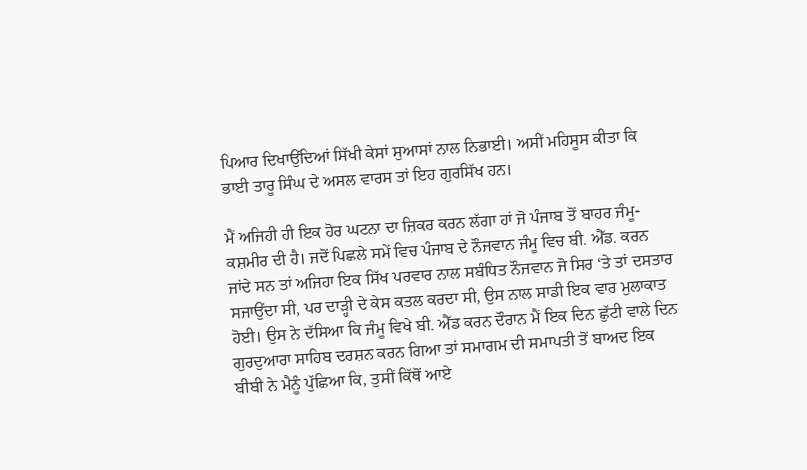ਪਿਆਰ ਦਿਖਾਉਂਦਿਆਂ ਸਿੱਖੀ ਕੇਸਾਂ ਸੁਆਸਾਂ ਨਾਲ ਨਿਭਾਈ। ਅਸੀਂ ਮਹਿਸੂਸ ਕੀਤਾ ਕਿ ਭਾਈ ਤਾਰੂ ਸਿੰਘ ਦੇ ਅਸਲ ਵਾਰਸ ਤਾਂ ਇਹ ਗੁਰਸਿੱਖ ਹਨ।

ਮੈਂ ਅਜਿਹੀ ਹੀ ਇਕ ਹੋਰ ਘਟਨਾ ਦਾ ਜ਼ਿਕਰ ਕਰਨ ਲੱਗਾ ਹਾਂ ਜੋ ਪੰਜਾਬ ਤੋਂ ਬਾਹਰ ਜੰਮੂ-ਕਸ਼ਮੀਰ ਦੀ ਹੈ। ਜਦੋਂ ਪਿਛਲੇ ਸਮੇਂ ਵਿਚ ਪੰਜਾਬ ਦੇ ਨੌਜਵਾਨ ਜੰਮੂ ਵਿਚ ਬੀ. ਐੱਡ. ਕਰਨ ਜਾਂਦੇ ਸਨ ਤਾਂ ਅਜਿਹਾ ਇਕ ਸਿੱਖ ਪਰਵਾਰ ਨਾਲ ਸਬੰਧਿਤ ਨੌਜਵਾਨ ਜੋ ਸਿਰ ‘ਤੇ ਤਾਂ ਦਸਤਾਰ ਸਜਾਉਂਦਾ ਸੀ, ਪਰ ਦਾੜ੍ਹੀ ਦੇ ਕੇਸ ਕਤਲ ਕਰਦਾ ਸੀ, ਉਸ ਨਾਲ ਸਾਡੀ ਇਕ ਵਾਰ ਮੁਲਾਕਾਤ ਹੋਈ। ਉਸ ਨੇ ਦੱਸਿਆ ਕਿ ਜੰਮੂ ਵਿਖੇ ਬੀ. ਐੱਡ ਕਰਨ ਦੌਰਾਨ ਮੈਂ ਇਕ ਦਿਨ ਛੁੱਟੀ ਵਾਲੇ ਦਿਨ ਗੁਰਦੁਆਰਾ ਸਾਹਿਬ ਦਰਸ਼ਨ ਕਰਨ ਗਿਆ ਤਾਂ ਸਮਾਗਮ ਦੀ ਸਮਾਪਤੀ ਤੋਂ ਬਾਅਦ ਇਕ ਬੀਬੀ ਨੇ ਮੈਨੂੰ ਪੁੱਛਿਆ ਕਿ, ਤੁਸੀਂ ਕਿੱਥੋਂ ਆਏ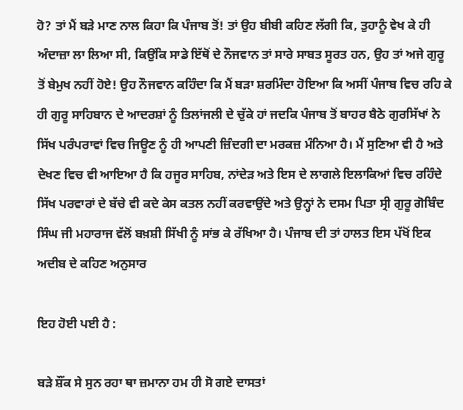ਹੋ? ਤਾਂ ਮੈਂ ਬੜੇ ਮਾਣ ਨਾਲ ਕਿਹਾ ਕਿ ਪੰਜਾਬ ਤੋਂ! ਤਾਂ ਉਹ ਬੀਬੀ ਕਹਿਣ ਲੱਗੀ ਕਿ, ਤੁਹਾਨੂੰ ਵੇਖ ਕੇ ਹੀ ਅੰਦਾਜ਼ਾ ਲਾ ਲਿਆ ਸੀ, ਕਿਉਂਕਿ ਸਾਡੇ ਇੱਥੋਂ ਦੇ ਨੌਜਵਾਨ ਤਾਂ ਸਾਰੇ ਸਾਬਤ ਸੂਰਤ ਹਨ, ਉਹ ਤਾਂ ਅਜੇ ਗੁਰੂ
ਤੋਂ ਬੇਮੁਖ ਨਹੀਂ ਹੋਏ! ਉਹ ਨੌਜਵਾਨ ਕਹਿੰਦਾ ਕਿ ਮੈਂ ਬੜਾ ਸ਼ਰਮਿੰਦਾ ਹੋਇਆ ਕਿ ਅਸੀਂ ਪੰਜਾਬ ਵਿਚ ਰਹਿ ਕੇ ਹੀ ਗੁਰੂ ਸਾਹਿਬਾਨ ਦੇ ਆਦਰਸ਼ਾਂ ਨੂੰ ਤਿਲਾਂਜਲੀ ਦੇ ਚੁੱਕੇ ਹਾਂ ਜਦਕਿ ਪੰਜਾਬ ਤੋਂ ਬਾਹਰ ਬੈਠੇ ਗੁਰਸਿੱਖਾਂ ਨੇ ਸਿੱਖ ਪਰੰਪਰਾਵਾਂ ਵਿਚ ਜਿਊਣ ਨੂੰ ਹੀ ਆਪਣੀ ਜ਼ਿੰਦਗੀ ਦਾ ਮਰਕਜ਼ ਮੰਨਿਆ ਹੈ। ਮੈਂ ਸੁਣਿਆ ਵੀ ਹੈ ਅਤੇ ਦੇਖਣ ਵਿਚ ਵੀ ਆਇਆ ਹੈ ਕਿ ਹਜੂਰ ਸਾਹਿਬ, ਨਾਂਦੇੜ ਅਤੇ ਇਸ ਦੇ ਲਾਗਲੇ ਇਲਾਕਿਆਂ ਵਿਚ ਰਹਿੰਦੇ ਸਿੱਖ ਪਰਵਾਰਾਂ ਦੇ ਬੱਚੇ ਵੀ ਕਦੇ ਕੇਸ ਕਤਲ ਨਹੀਂ ਕਰਵਾਉਂਦੇ ਅਤੇ ਉਨ੍ਹਾਂ ਨੇ ਦਸਮ ਪਿਤਾ ਸ੍ਰੀ ਗੁਰੂ ਗੋਬਿੰਦ ਸਿੰਘ ਜੀ ਮਹਾਰਾਜ ਵੱਲੋਂ ਬਖ਼ਸ਼ੀ ਸਿੱਖੀ ਨੂੰ ਸਾਂਭ ਕੇ ਰੱਖਿਆ ਹੈ। ਪੰਜਾਬ ਦੀ ਤਾਂ ਹਾਲਤ ਇਸ ਪੱਖੋਂ ਇਕ ਅਦੀਬ ਦੇ ਕਹਿਣ ਅਨੁਸਾਰ

ਇਹ ਹੋਈ ਪਈ ਹੈ :

ਬੜੇ ਸ਼ੌਂਕ ਸੇ ਸੁਨ ਰਹਾ ਥਾ ਜ਼ਮਾਨਾ ਹਮ ਹੀ ਸੋ ਗਏ ਦਾਸਤਾਂ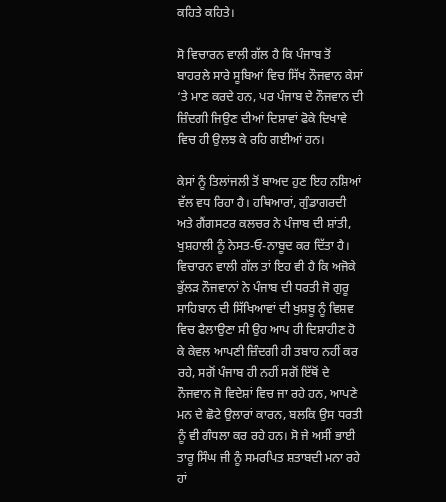ਕਹਿਤੇ ਕਹਿਤੇ।

ਸੋ ਵਿਚਾਰਨ ਵਾਲੀ ਗੱਲ ਹੈ ਕਿ ਪੰਜਾਬ ਤੋਂ ਬਾਹਰਲੇ ਸਾਰੇ ਸੂਬਿਆਂ ਵਿਚ ਸਿੱਖ ਨੌਜਵਾਨ ਕੇਸਾਂ ‘ਤੇ ਮਾਣ ਕਰਦੇ ਹਨ, ਪਰ ਪੰਜਾਬ ਦੇ ਨੌਜਵਾਨ ਦੀ ਜ਼ਿੰਦਗੀ ਜਿਉਣ ਦੀਆਂ ਦਿਸ਼ਾਵਾਂ ਫੋਕੇ ਦਿਖਾਵੇ ਵਿਚ ਹੀ ਉਲਝ ਕੇ ਰਹਿ ਗਈਆਂ ਹਨ।

ਕੇਸਾਂ ਨੂੰ ਤਿਲਾਂਜਲੀ ਤੋਂ ਬਾਅਦ ਹੁਣ ਇਹ ਨਸ਼ਿਆਂ ਵੱਲ ਵਧ ਰਿਹਾ ਹੈ। ਹਥਿਆਰਾਂ, ਗੁੰਡਾਗਰਦੀ ਅਤੇ ਗੈਂਗਸਟਰ ਕਲਚਰ ਨੇ ਪੰਜਾਬ ਦੀ ਸ਼ਾਂਤੀ, ਖੁਸ਼ਹਾਲੀ ਨੂੰ ਨੇਸਤ-ਓ-ਨਾਬੂਦ ਕਰ ਦਿੱਤਾ ਹੈ। ਵਿਚਾਰਨ ਵਾਲੀ ਗੱਲ ਤਾਂ ਇਹ ਵੀ ਹੈ ਕਿ ਅਜੋਕੇ ਭੁੱਲੜ ਨੌਜਵਾਨਾਂ ਨੇ ਪੰਜਾਬ ਦੀ ਧਰਤੀ ਜੋ ਗੁਰੂ ਸਾਹਿਬਾਨ ਦੀ ਸਿੱਖਿਆਵਾਂ ਦੀ ਖੁਸ਼ਬੂ ਨੂੰ ਵਿਸ਼ਵ ਵਿਚ ਫੈਲਾਉਣਾ ਸੀ ਉਹ ਆਪ ਹੀ ਦਿਸ਼ਾਹੀਣ ਹੋ ਕੇ ਕੇਵਲ ਆਪਣੀ ਜ਼ਿੰਦਗੀ ਹੀ ਤਬਾਹ ਨਹੀਂ ਕਰ ਰਹੇ, ਸਗੋਂ ਪੰਜਾਬ ਹੀ ਨਹੀਂ ਸਗੋਂ ਇੱਥੋਂ ਦੇ ਨੌਜਵਾਨ ਜੋ ਵਿਦੇਸ਼ਾਂ ਵਿਚ ਜਾ ਰਹੇ ਹਨ, ਆਪਣੇ ਮਨ ਦੇ ਛੋਟੇ ਉਲਾਰਾਂ ਕਾਰਨ, ਬਲਕਿ ਉਸ ਧਰਤੀ ਨੂੰ ਵੀ ਗੰਧਲਾ ਕਰ ਰਹੇ ਹਨ। ਸੋ ਜੇ ਅਸੀਂ ਭਾਈ ਤਾਰੂ ਸਿੰਘ ਜੀ ਨੂੰ ਸਮਰਪਿਤ ਸ਼ਤਾਬਦੀ ਮਨਾ ਰਹੇ ਹਾਂ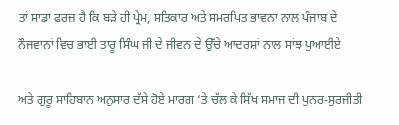ਤਾਂ ਸਾਡਾ ਫਰਜ਼ ਹੈ ਕਿ ਬੜੇ ਹੀ ਪ੍ਰੇਮ, ਸਤਿਕਾਰ ਅਤੇ ਸਮਰਪਿਤ ਭਾਵਨਾ ਨਾਲ ਪੰਜਾਬ ਦੇ ਨੌਜਵਾਨਾਂ ਵਿਚ ਭਾਈ ਤਾਰੂ ਸਿੰਘ ਜੀ ਦੇ ਜੀਵਨ ਦੇ ਉੱਚੇ ਆਦਰਸ਼ਾਂ ਨਾਲ ਸਾਂਝ ਪੁਆਈਏ

ਅਤੇ ਗੁਰੂ ਸਾਹਿਬਾਨ ਅਨੁਸਾਰ ਦੱਸੇ ਹੋਏ ਮਾਰਗ ‘ਤੇ ਚੱਲ ਕੇ ਸਿੱਖ ਸਮਾਜ ਦੀ ਪੁਨਰ-ਸੁਰਜੀਤੀ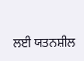ਲਈ ਯਤਨਸ਼ੀਲ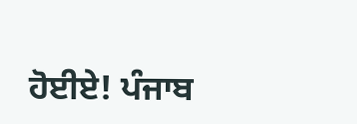ਹੋਈਏ! ਪੰਜਾਬ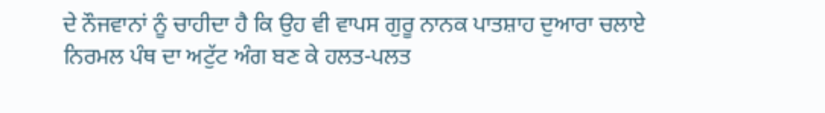ਦੇ ਨੌਜਵਾਨਾਂ ਨੂੰ ਚਾਹੀਦਾ ਹੈ ਕਿ ਉਹ ਵੀ ਵਾਪਸ ਗੁਰੂ ਨਾਨਕ ਪਾਤਸ਼ਾਹ ਦੁਆਰਾ ਚਲਾਏ ਨਿਰਮਲ ਪੰਥ ਦਾ ਅਟੁੱਟ ਅੰਗ ਬਣ ਕੇ ਹਲਤ-ਪਲਤ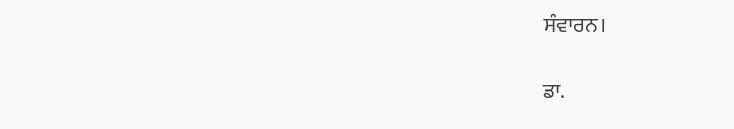ਸੰਵਾਰਨ।

ਡਾ.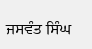ਜਸਵੰਤ ਸਿੰਘ